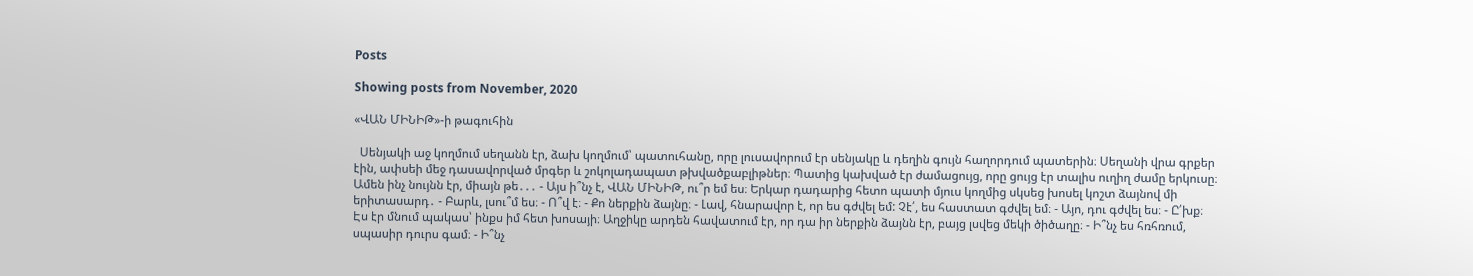Posts

Showing posts from November, 2020

«ՎԱՆ ՄԻՆԻԹ»-ի թագուհին

  Սենյակի աջ կողմում սեղանն էր, ձախ կողմում՝ պատուհանը, որը լուսավորում էր սենյակը և դեղին գույն հաղորդում պատերին։ Սեղանի վրա գրքեր էին, ափսեի մեջ դասավորված մրգեր և շոկոլադապատ թխվածքաբլիթներ։ Պատից կախված էր ժամացույց, որը ցույց էր տալիս ուղիղ ժամը երկուսը։ Ամեն ինչ նույնն էր, միայն թե․․․ - Այս ի՞նչ է, ՎԱՆ ՄԻՆԻԹ, ու՞ր եմ ես։ Երկար դադարից հետո պատի մյուս կողմից սկսեց խոսել կոշտ ձայնով մի երիտասարդ․ - Բարև, լսու՞մ ես։ - Ո՞վ է։ - Քո ներքին ձայնը։ - Լավ, հնարավոր է, որ ես գժվել եմ: Չէ՛, ես հաստատ գժվել եմ։ - Այո, դու գժվել ես։ - Ը՛խք։ Էս էր մնում պակաս՝ ինքս իմ հետ խոսայի։ Աղջիկը արդեն հավատում էր, որ դա իր ներքին ձայնն էր, բայց լսվեց մեկի ծիծաղը։ - Ի՞նչ ես հռհռում, սպասիր դուրս գամ։ - Ի՞նչ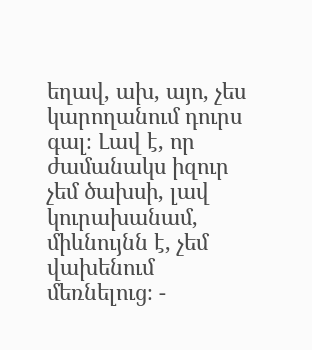եղավ, ախ, այո, չես կարողանում դուրս գալ։ Լավ է, որ ժամանակս իզուր չեմ ծախսի, լավ կուրախանամ, միևնույնն է, չեմ վախենում մեռնելուց։ -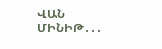ՎԱՆ ՄԻՆԻԹ․․․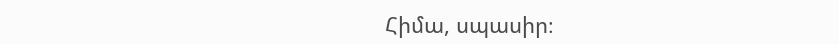Հիմա, սպասիր։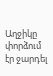Աղջիկը փորձում էր ջարդել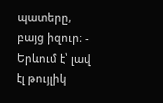պատերը, բայց իզուր։ - Երևում է՝ լավ էլ թույլիկ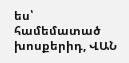ես՝ համեմատած խոսքերիդ, ՎԱՆ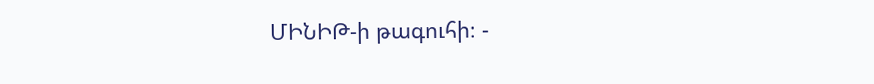ՄԻՆԻԹ-ի թագուհի։ -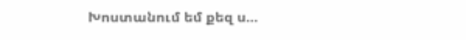Խոստանում եմ քեզ ս...